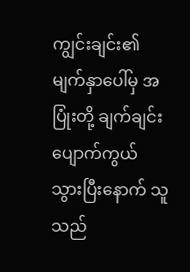ကျွင်းချင်း၏ မျက်နှာပေါ်မှ အပြုံးတို့ ချက်ချင်း ပျောက်ကွယ် သွားပြီးနောက် သူသည်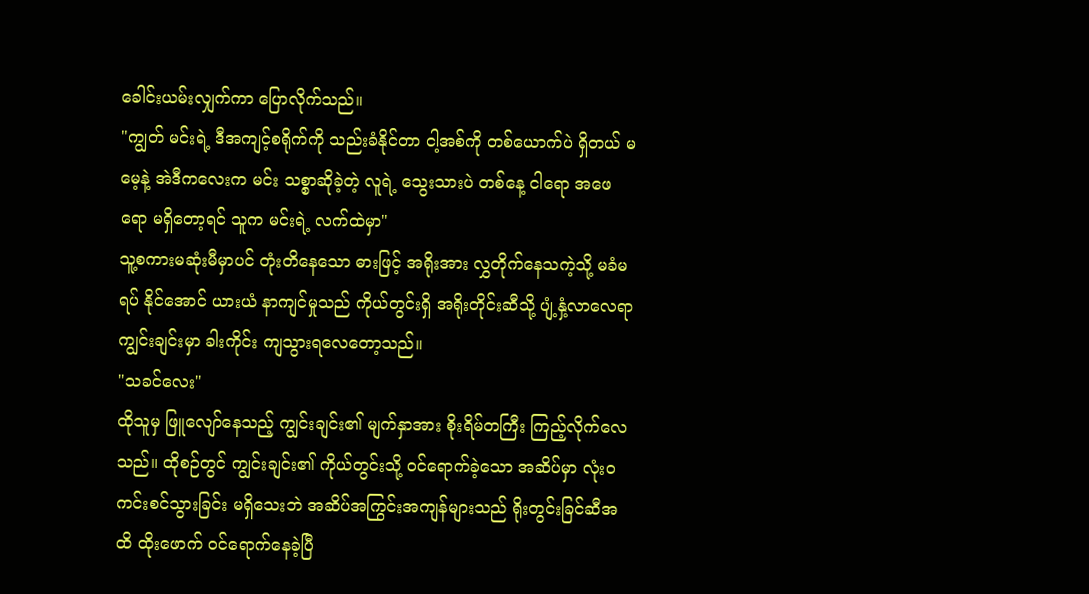ခေါင်းယမ်းလျှက်ကာ ပြောလိုက်သည်။
"ကျွတ် မင်းရဲ့ ဒီအကျင့်စရိုက်ကို သည်းခံနိုင်တာ ငါ့အစ်ကို တစ်ယောက်ပဲ ရှိတယ် မမေ့နဲ့ အဲဒီကလေးက မင်း သစ္စာဆိုခဲ့တဲ့ လူရဲ့ သွေးသားပဲ တစ်နေ့ ငါရော အဖေရော မရှိတော့ရင် သူက မင်းရဲ့ လက်ထဲမှာ"
သူ့စကားမဆုံးမီမှာပင် တုံးတိနေသော ဓားဖြင့် အရိုးအား လွှတိုက်နေသကဲ့သို့ မခံမရပ် နိုင်အောင် ယားယံ နာကျင်မှုသည် ကိုယ်တွင်းရှိ အရိုးတိုင်းဆီသို့ ပျံ့နှံ့လာလေရာ ကျွင်းချင်းမှာ ခါးကိုင်း ကျသွားရလေတော့သည်။
"သခင်လေး"
ထိုသူမှ ဖြူလျော်နေသည့် ကျွင်းချင်း၏ မျက်နှာအား စိုးရိမ်တကြီး ကြည့်လိုက်လေသည်။ ထိုစဉ်တွင် ကျွင်းချင်း၏ ကိုယ်တွင်းသို့ ဝင်ရောက်ခဲ့သော အဆိပ်မှာ လုံးဝ ကင်းစင်သွားခြင်း မရှိသေးဘဲ အဆိပ်အကြွင်းအကျန်များသည် ရိုးတွင်းခြင်ဆီအထိ ထိုးဖောက် ဝင်ရောက်နေခဲ့ပြီ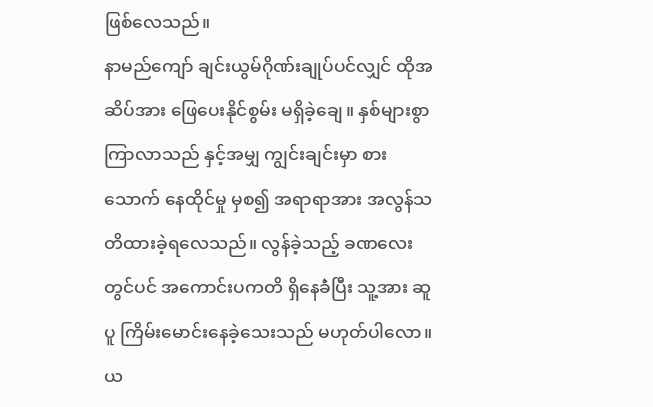ဖြစ်လေသည်။
နာမည်ကျော် ချင်းယွမ်ဂိုဏ်းချုပ်ပင်လျှင် ထိုအဆိပ်အား ဖြေပေးနိုင်စွမ်း မရှိခဲ့ချေ။ နှစ်များစွာ ကြာလာသည် နှင့်အမျှ ကျွင်းချင်းမှာ စားသောက် နေထိုင်မှု မှစ၍ အရာရာအား အလွန်သတိထားခဲ့ရလေသည်။ လွန်ခဲ့သည့် ခဏလေးတွင်ပင် အကောင်းပကတိ ရှိနေခဲံပြီး သူ့အား ဆူပူ ကြိမ်းမောင်းနေခဲ့သေးသည် မဟုတ်ပါလော။ ယ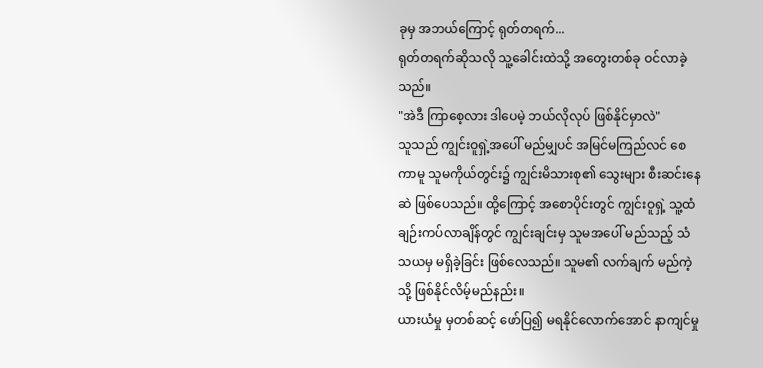ခုမှ အဘယ်ကြောင့် ရုတ်တရက်...
ရုတ်တရက်ဆိုသလို သူ့ခေါင်းထဲသို့ အတွေးတစ်ခု ဝင်လာခဲ့သည်။
"အဲဒီ ကြာစေ့လား ဒါပေမဲ့ ဘယ်လိုလုပ် ဖြစ်နိုင်မှာလဲ"
သူသည် ကျွင်းဝူရှဲ့အပေါ် မည်မျှပင် အမြင်မကြည်လင် စေကာမူ သူမကိုယ်တွင်း၌ ကျွင်းမိသားစု၏ သွေးများ စီးဆင်းနေဆဲ ဖြစ်ပေသည်။ ထို့ကြောင့် အစောပိုင်းတွင် ကျွင်းဝူရှဲ့ သူ့ထံ ချဉ်းကပ်လာချိန်တွင် ကျွင်းချင်းမှ သူမအပေါ် မည်သည့် သံသယမှ မရှိခဲ့ခြင်း ဖြစ်လေသည်။ သူမ၏ လက်ချက် မည်ကဲ့သို့ ဖြစ်နိုင်လိမ့်မည်နည်း။
ယားယံမှု မှတစ်ဆင့် ဖော်ပြ၍ မရနိုင်လောက်အောင် နာကျင်မှု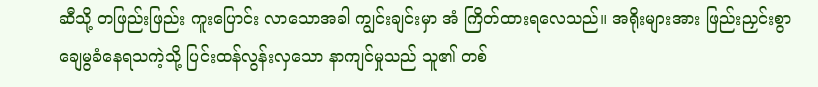ဆီသို့ တဖြည်းဖြည်း ကူးပြောင်း လာသောအခါ ကျွင်းချင်းမှာ အံ ကြိတ်ထားရလေသည်။ အရိုးများအား ဖြည်းညှင်းစွာ ချေမွခံနေရသကဲ့သို့ ပြင်းထန်လွန်းလှသော နာကျင်မှုသည် သူ၏ တစ်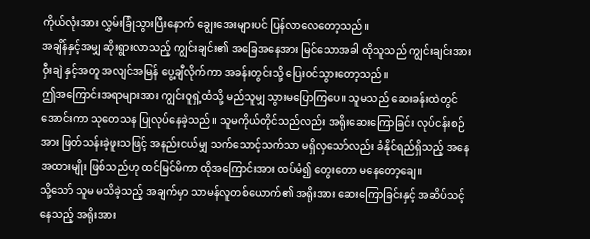ကိုယ်လုံးအား လွှမ်းခြုံသွားပြီးနောက် ချွေးအေးများပင် ပြန်လာလေတော့သည်။
အချိန်နှင့်အမျှ ဆိုးရွားလာသည့် ကျွင်းချင်း၏ အခြေအနေအား မြင်သောအခါ ထိုသူသည် ကျွင်းချင်းအား ဝှီးချဲ နှင့်အတူ အလျင်အမြန် ပွေ့ချီလိုက်ကာ အခန်းတွင်းသို့ ပြေးဝင်သွားတော့သည်။
ဤအကြောင်းအရာများအား ကျွင်းဝူရှဲ့ထံသို့ မည်သူမျှ သွားမပြောကြပေ။ သူမသည် ဆေးခန်းထဲတွင် အောင်းကာ သုတေသန ပြုလုပ်နေခဲ့သည်။ သူမကိုယ်တိုင်သည်လည်း အရိုးဆေးကြောခြင်း လုပ်ငန်းစဉ်အား ဖြတ်သန်းခဲ့ဖူးသဖြင့် အနည်းငယ်မျှ သက်သောင့်သက်သာ မရှိလှသော်လည်း ခံနိုင်ရည်ရှိသည့် အနေအထားမျိုး ဖြစ်သည်ဟု ထင်မြင်မိကာ ထိုအကြောင်းအား ထပ်မံ၍ တွေးတော မနေတော့ချေ။
သို့သော် သူမ မသိခဲ့သည့် အချက်မှာ သာမန်လူတစ်ယောက်၏ အရိုးအား ဆေးကြောခြင်းနှင့် အဆိပ်သင့်နေသည့် အရိုးအား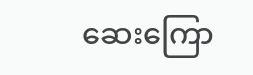ဆေးကြော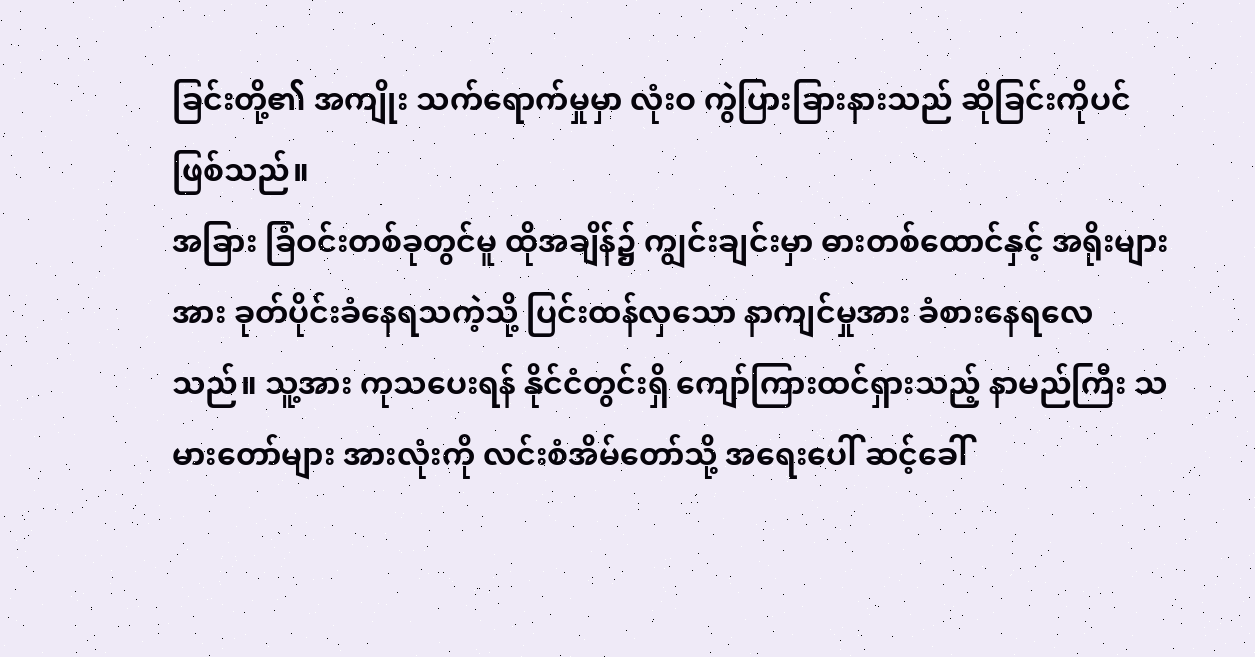ခြင်းတို့၏ အကျိုး သက်ရောက်မှုမှာ လုံးဝ ကွဲပြားခြားနားသည် ဆိုခြင်းကိုပင် ဖြစ်သည်။
အခြား ခြံဝင်းတစ်ခုတွင်မူ ထိုအချိန်၌ ကျွင်းချင်းမှာ ဓားတစ်ထောင်နှင့် အရိုးများအား ခုတ်ပိုင်းခံနေရသကဲ့သို့ ပြင်းထန်လှသော နာကျင်မှုအား ခံစားနေရလေသည်။ သူ့အား ကုသပေးရန် နိုင်ငံတွင်းရှိ ကျော်ကြားထင်ရှားသည့် နာမည်ကြီး သမားတော်များ အားလုံးကို လင်းစံအိမ်တော်သို့ အရေးပေါ် ဆင့်ခေါ်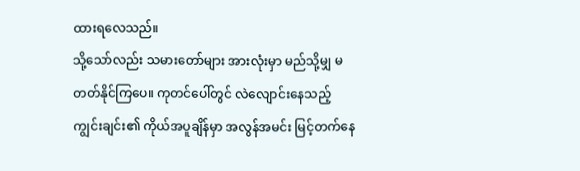ထားရလေသည်။
သို့သော်လည်း သမားတော်များ အားလုံးမှာ မည်သို့မျှ မတတ်နိုင်ကြပေ။ ကုတင်ပေါ်တွင် လဲလျောင်းနေသည့် ကျွင်းချင်း၏ ကိုယ်အပူချိန်မှာ အလွန်အမင်း မြင့်တက်နေ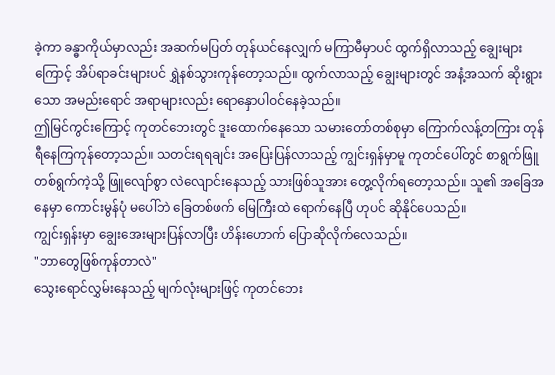ခဲ့ကာ ခန္ဓာကိုယ်မှာလည်း အဆက်မပြတ် တုန်ယင်နေလျှက် မကြာမီမှာပင် ထွက်ရှိလာသည့် ချွေးများကြောင့် အိပ်ရာခင်းများပင် ရွှဲနစ်သွားကုန်တော့သည်။ ထွက်လာသည့် ချွေးများတွင် အနံ့အသက် ဆိုးရွားသော အမည်းရောင် အရာများလည်း ရောနှောပါဝင်နေခဲ့သည်။
ဤမြင်ကွင်းကြောင့် ကုတင်ဘေးတွင် ဒူးထောက်နေသော သမားတော်တစ်စုမှာ ကြောက်လန့်တကြား တုန်ရီနေကြကုန်တော့သည်။ သတင်းရရချင်း အပြေးပြန်လာသည့် ကျွင်းရှန်မှာမူ ကုတင်ပေါ်တွင် စာရွက်ဖြူ တစ်ရွက်ကဲ့သို့ ဖြူလျော်စွာ လဲလျောင်းနေသည့် သားဖြစ်သူအား တွေ့လိုက်ရတော့သည်။ သူ၏ အခြေအနေမှာ ကောင်းမွန်ပုံ မပေါ်ဘဲ ခြေတစ်ဖက် မြေကြီးထဲ ရောက်နေပြီ ဟုပင် ဆိုနိုင်ပေသည်။
ကျွင်းရှန်းမှာ ချွေးအေးများပြန်လာပြီး ဟိန်းဟောက် ပြောဆိုလိုက်လေသည်။
"ဘာတွေဖြစ်ကုန်တာလဲ"
သွေးရောင်လွှမ်းနေသည့် မျက်လုံးများဖြင့် ကုတင်ဘေး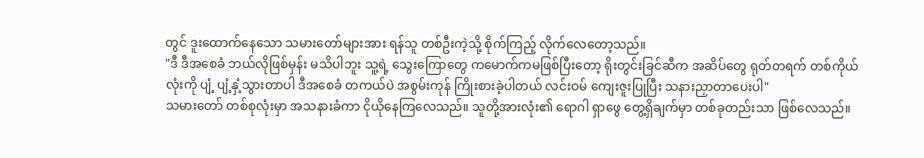တွင် ဒူးထောက်နေသော သမားတော်များအား ရန်သူ တစ်ဦးကဲ့သို့ စိုက်ကြည့် လိုက်လေတော့သည်။
"ဒီ ဒီအစေခံ ဘယ်လိုဖြစ်မှန်း မသိပါဘူး သူ့ရဲ့ သွေးကြောတွေ ကမောက်ကမဖြစ်ပြီးတော့ ရိုးတွင်းခြင်ဆီက အဆိပ်တွေ ရုတ်တရက် တစ်ကိုယ်လုံးကို ပျံ့ ပျံ့နှံ့သွားတာပါ ဒီအစေခံ တကယ်ပဲ အစွမ်းကုန် ကြိုးစားခဲ့ပါတယ် လင်းဝမ် ကျေးဇူးပြုပြီး သနားညှာတာပေးပါ"
သမားတော် တစ်စုလုံးမှာ အသနားခံကာ ငိုယိုနေကြလေသည်။ သူတို့အားလုံး၏ ရောဂါ ရှာဖွေ တွေ့ရှိချက်မှာ တစ်ခုတည်းသာ ဖြစ်လေသည်။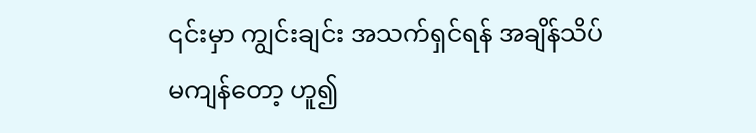၎င်းမှာ ကျွင်းချင်း အသက်ရှင်ရန် အချိန်သိပ်မကျန်တော့ ဟူ၍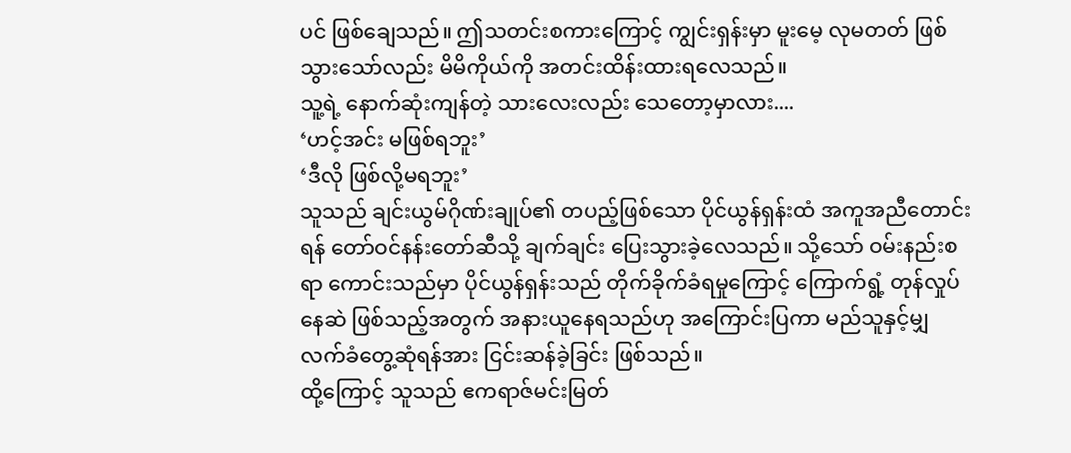ပင် ဖြစ်ချေသည်။ ဤသတင်းစကားကြောင့် ကျွင်းရှန်းမှာ မူးမေ့ လုမတတ် ဖြစ်သွားသော်လည်း မိမိကိုယ်ကို အတင်းထိန်းထားရလေသည်။
သူ့ရဲ့ နောက်ဆုံးကျန်တဲ့ သားလေးလည်း သေတော့မှာလား....
‘ဟင့်အင်း မဖြစ်ရဘူး’
‘ဒီလို ဖြစ်လို့မရဘူး’
သူသည် ချင်းယွမ်ဂိုဏ်းချုပ်၏ တပည့်ဖြစ်သော ပိုင်ယွန်ရှန်းထံ အကူအညီတောင်းရန် တော်ဝင်နန်းတော်ဆီသို့ ချက်ချင်း ပြေးသွားခဲ့လေသည်။ သို့သော် ဝမ်းနည်းစရာ ကောင်းသည်မှာ ပိုင်ယွန်ရှန်းသည် တိုက်ခိုက်ခံရမှုကြောင့် ကြောက်ရွံ့ တုန်လှုပ်နေဆဲ ဖြစ်သည့်အတွက် အနားယူနေရသည်ဟု အကြောင်းပြကာ မည်သူနှင့်မျှ လက်ခံတွေ့ဆုံရန်အား ငြင်းဆန်ခဲ့ခြင်း ဖြစ်သည်။
ထို့ကြောင့် သူသည် ဧကရာဇ်မင်းမြတ်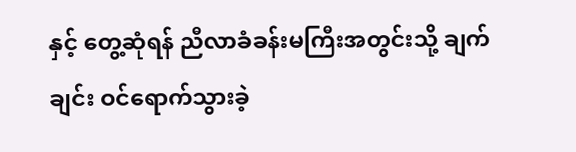နှင့် တွေ့ဆုံရန် ညီလာခံခန်းမကြီးအတွင်းသို့ ချက်ချင်း ဝင်ရောက်သွားခဲ့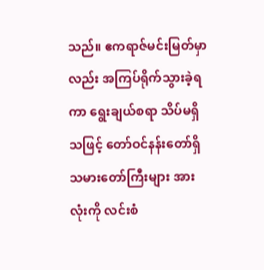သည်။ ဧကရာဇ်မင်းမြတ်မှာလည်း အကြပ်ရိုက်သွားခဲ့ရကာ ရွေးချယ်စရာ သိပ်မရှိသဖြင့် တော်ဝင်နန်းတော်ရှိ သမားတော်ကြီးများ အားလုံးကို လင်းစံ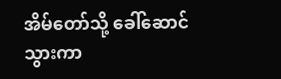အိမ်တော်သို့ ခေါ်ဆောင်သွားကာ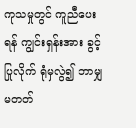ကုသမှုတွင် ကူညီပေးရန် ကျွင်းရှန်းအား ခွင့်ပြုလိုက် ရုံမှလွဲ၍ ဘာမျှမတတ်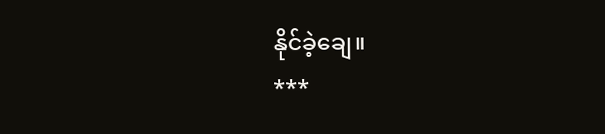နိုင်ခဲ့ချေ။
***